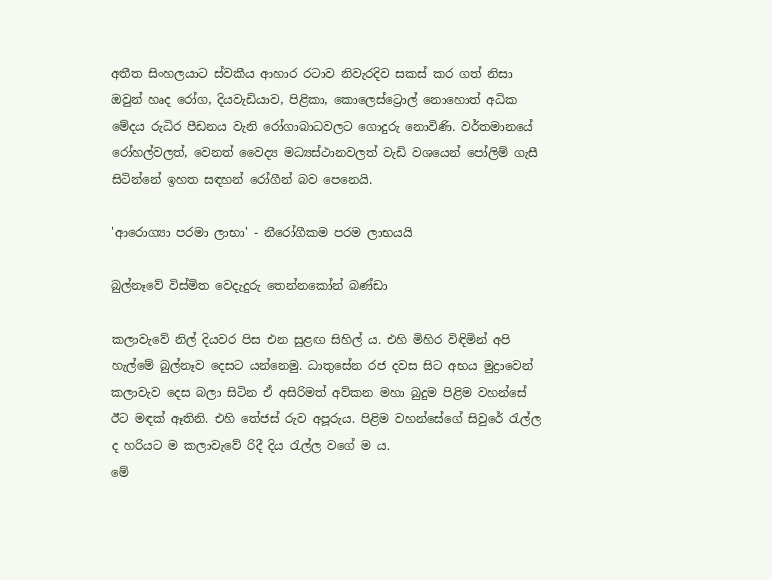අතීත සිංහලයාට ස්‌වකීය ආහාර රටාව නිවැරදිව සකස්‌ කර ගත් නිසා ඔවුන් හෘද රෝග, දියවැඩියාව, පිළිකා, කොලෙස්‌ට්‍රොල් නොහොත් අධික මේදය රුධිර පීඩනය වැනි රෝගාබාධවලට ගොදුරු නොවිණි. වර්තමානයේ රෝහල්වලත්, වෙනත් වෛද්‍ය මධ්‍යස්‌ථානවලත් වැඩි වශයෙන් පෝලිම් ගැසී සිටින්නේ ඉහත සඳහන් රෝගීන් බව පෙනෙයි.

'ආරොග්‍යා පරමා ලාභා' - නීරෝගීකම පරම ලාභයයි

බුල්නෑවේ විස්මිත වෙදැදුරු තෙන්නකෝන් බණ්ඩා

කලාවැවේ නිල් දියවර පිස එන සුළඟ සිහිල් ය. එහි මිහිර විඳිමින් අපි හැල්මේ බුල්නෑව දෙසට යන්නෙමු. ධාතුසේන රජ දවස සිට අභය මුද්‍රාවෙන් කලාවැව‍ දෙස බලා සිටින ‍ඒ අසිරිමත් අව්කන මහා බුදුම පිළිම වහන්සේ ඊට මඳක් ඈතිනි. එහි තේජස් රුව අපූරුය. පිළිම වහන්සේගේ සිවුරේ රැල්ල ද හරියට ම කලාවැවේ රිදී දිය රැල්ල වගේ ම ය.
මේ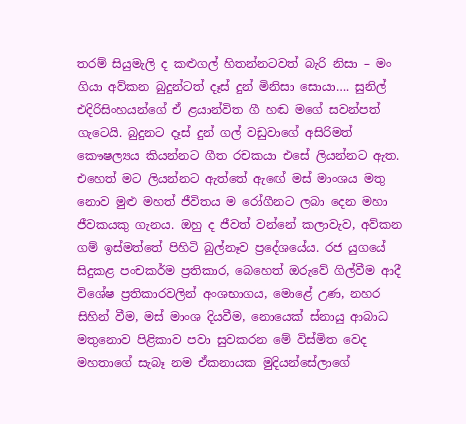තරම් සියුමැලි ද කළුගල් හිතන්නටවත් බැරි නිසා – මං ගියා අව්කන බුදුන්ටත් දෑස් දුන් මිනිසා සොයා…. සුනිල් එදිරිසිංහයන්ගේ ඒ ළයාන්විත ගී හඬ මගේ සවන්පත් ගැටෙයි. බුදුනට දෑස් දුන් ගල් වඩුවාගේ අසිරිමත් කෞෂල්‍යය කියන්නට ගීත රචකයා එසේ ලියන්නට ඇත. එහෙත් මට ලියන්නට ඇත්තේ ඇ‍ඟේ මස් මාංශය මතු නොව මුළු මහත් ජීවිතය ම රෝගීනට ලබා දෙන මහා ජීවකයකු ගැනය. ඔහු ද ජීවත් වන්නේ කලාවැව, අව්කන ගම් ඉස්මත්තේ පිහිටි බුල්නෑව ප්‍රදේශයේය. රජ යුගයේ සිදුකළ පංචකර්ම ප්‍රතිකාර, බෙහෙත් ඔරුවේ ගිල්වීම ආදී විශේෂ ප්‍රතිකාරවලින් අංශභාගය, මොළේ උණ, නහර සිහින් වීම, මස් මාංශ දියවීම, නොයෙක් ස්නායු ආබාධ මතුනොව පිළිකාව පවා සුවකරන මේ විස්මිත වෙද මහතාගේ සැබෑ නම ඒකනායක මුදියන්සේලාගේ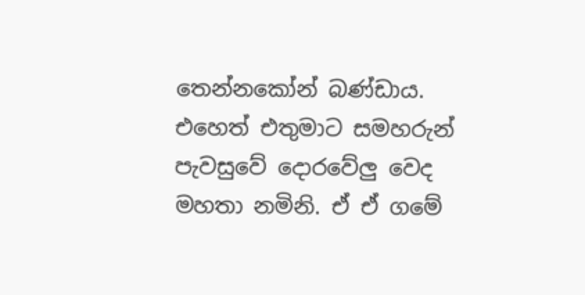තෙන්නකෝන් බණ්ඩාය. එහෙත් එතුමාට සමහරුන් පැවසුවේ දොරවේලු වෙද මහතා නමිනි. ඒ ඒ ගමේ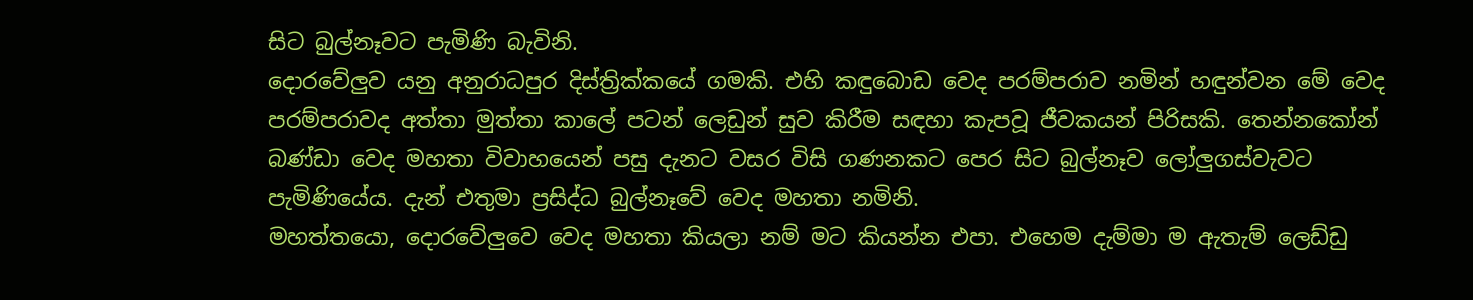සිට බුල්නෑවට පැමිණි බැවිනි.
දොරවේලුව යනු අනුරාධපුර දිස්ත්‍රික්කයේ ගමකි. එහි කඳුබොඩ වෙද පරම්පරාව නමින් හඳුන්වන මේ වෙද පරම්පරාවද අත්තා මුත්තා කාලේ පටන් ලෙඩුන් සුව කිරීම සඳහා කැපවූ ජීවකයන් පිරිසකි. තෙන්නකෝන් බණ්ඩා වෙද මහතා විවාහයෙන් පසු දැනට වසර විසි ගණනකට පෙර සිට බුල්නෑව ලෝලුගස්වැවට පැමිණියේය. දැන් එතුමා ප්‍රසිද්ධ බුල්නෑවේ වෙද මහතා නමිනි.
මහත්තයො, දොරවේලුවෙ වෙද මහතා කියලා නම් මට කියන්න එපා. එහෙම දැම්මා ම ඇතැම් ලෙඩ්ඩු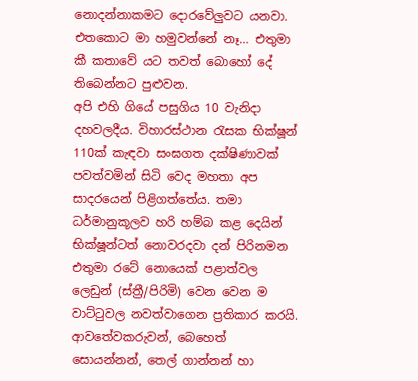නොදන්නාකමට දොරවේලුවට යනවා. එතකොට මා හමුවන්නේ නෑ… එතුමා කී කතාවේ යට තවත් බොහෝ දේ තිබෙන්නට පුළුවන.
අපි එහි ගියේ පසුගිය 10 වැනිදා දහවලදීය. විහාරස්ථාන රැසක භික්ෂූන් 110ක් කැඳවා සංඝගත දක්ෂිණාවක් පවත්වමින් සිටි වෙද මහතා අප සාදරයෙන් පිළිගත්තේය. තමා ධර්මානුකූලව හරි හම්බ කළ දෙයින් භික්ෂූන්ටත් නොවරදවා දන් පිරිනමන එතුමා රටේ නොයෙක් පළාත්වල ලෙඩුන් (ස්ත්‍රී/පිරිමි) වෙන වෙන ම වාට්ටුවල නවත්වාගෙන ප්‍රතිකාර කරයි. ආවතේවකරුවන්, බෙහෙත් සොයන්නන්, තෙල් ගාන්නන් හා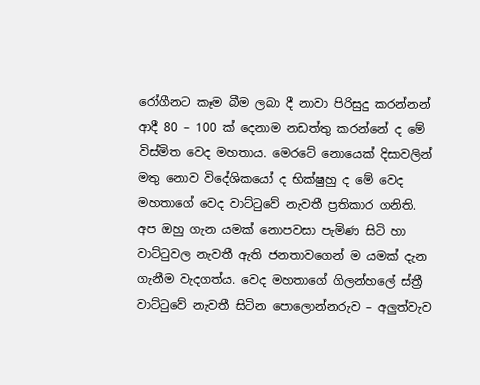රෝගීනට කෑම බීම ලබා දී නාවා පිරිසුදු කරන්නන් ආදී 80 – 100 ක් දෙනාම නඩත්තු කරන්නේ ද මේ විස්මිත වෙද මහතාය. මෙරටේ නොයෙක් දිසාවලින් මතු නොව විදේශිකයෝ ද භික්ෂුහු ද මේ වෙද මහතාගේ වෙද වාට්ටුවේ නැවතී ප්‍රතිකාර ගනිති. අප ඔහු ගැන යමක් නොපවසා පැමිණ සිටි හා වාට්ටුවල නැවතී ඇති ජනතාවගෙන් ම යමක් දැන ගැනීම වැදගත්ය. වෙද මහතාගේ ගිලන්හලේ ස්ත්‍රී වාට්ටුවේ නැවතී සිටින පොලොන්නරුව – අලුත්වැව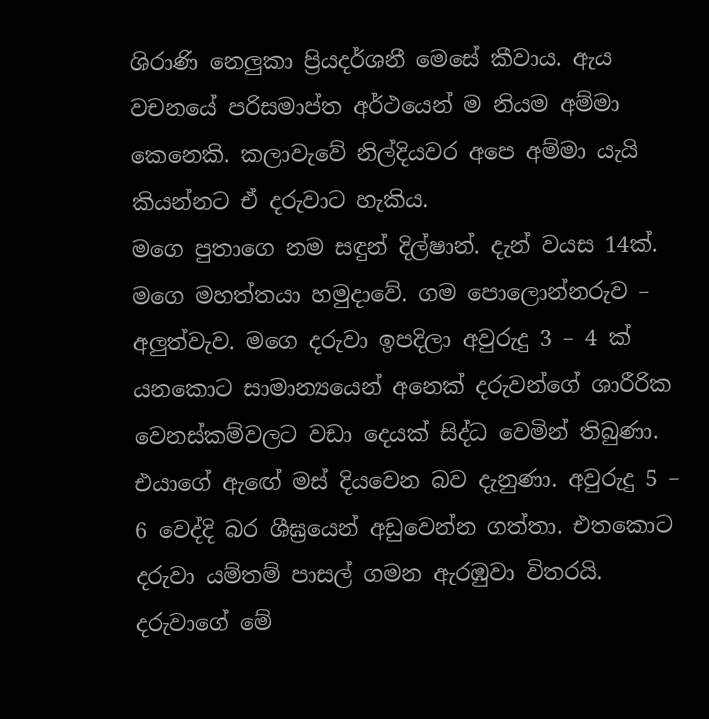ශිරාණි නෙලුකා ප්‍රියදර්ශනී මෙසේ කීවාය. ඇය වචනයේ පරිසමාප්ත අර්ථයෙන් ම නියම අම්මා කෙනෙකි. කලාවැවේ නිල්දියවර අපෙ අම්මා යැයි කියන්නට ඒ දරුවාට හැකිය.
මගෙ පුතාගෙ නම සඳුන් දිල්ෂාන්. දැන් වයස 14ක්. මගෙ මහත්තයා හමුදාවේ. ගම‍ පොලොන්නරුව – අලුත්වැව. මගෙ දරුවා ඉපදිලා අවුරුදු 3 – 4 ක් යනකොට සාමාන්‍යයෙන් අනෙක් දරුවන්ගේ ශාරීරික වෙනස්කම්වලට වඩා දෙයක් සිද්ධ වෙමින් තිබුණා. එයාගේ ඇ‍ඟේ මස් දියවෙන බව දැනුණා. අවුරුදු 5 – 6 වෙද්දි බර ශීඝ්‍රයෙන් අඩුවෙන්න ගත්තා. එතකොට දරුවා යම්තම් පාසල් ගමන ඇරඹුවා විතරයි. දරුවාගේ මේ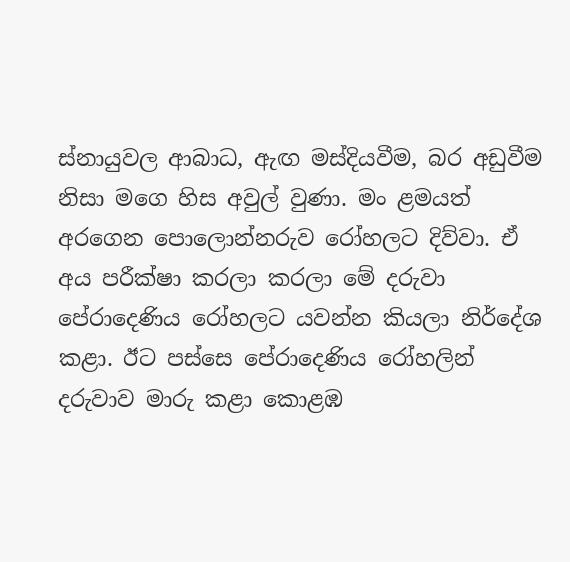ස්නායුවල ආබාධ, ඇඟ මස්දියවීම, බර අඩුවීම නිසා මගෙ හිස අවුල් වුණා. මං ළමයත් අරගෙන පොලොන්නරුව රෝහලට දිව්වා. ඒ අය පරීක්ෂා කරලා කරලා මේ දරුවා පේරාදෙණිය රෝහලට යවන්න කියලා නිර්දේශ කළා. ඊට පස්සෙ පේරාදෙණිය රෝහලින් දරුවාව මාරු කළා කොළඹ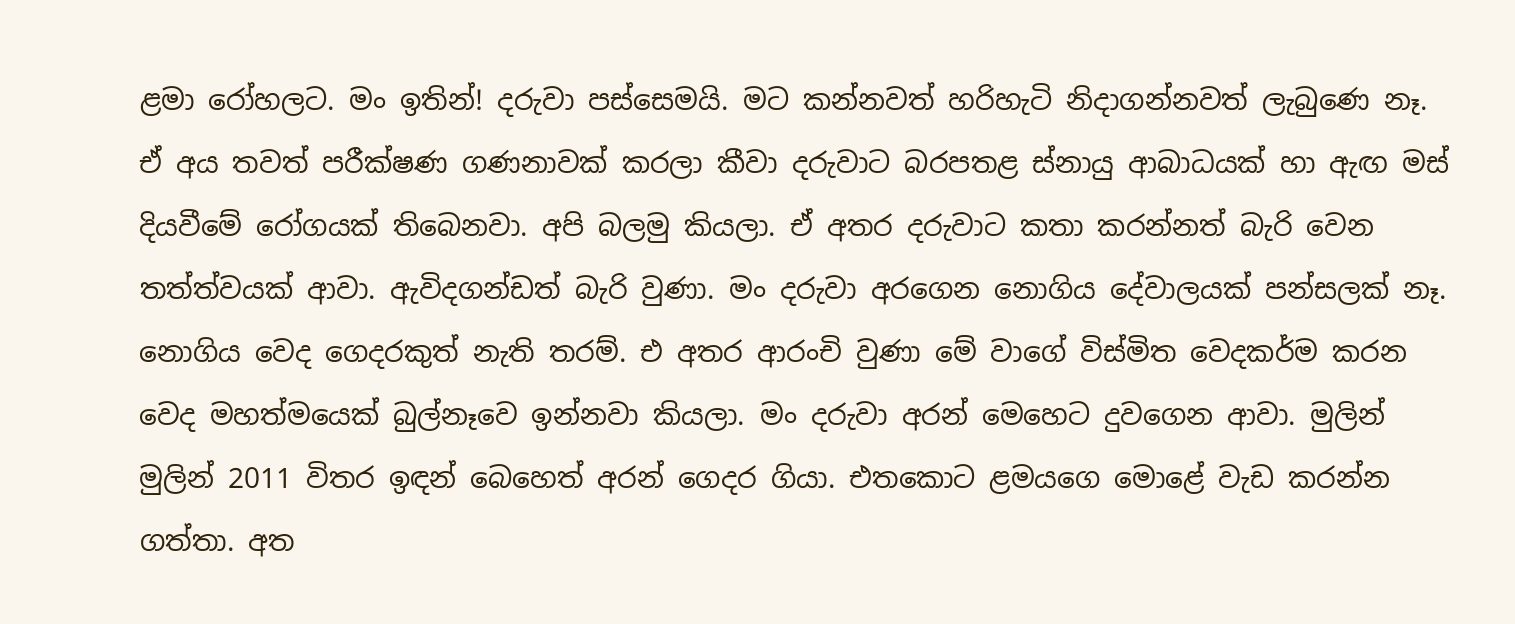ළමා රෝහලට. මං ඉතින්! දරුවා පස්සෙමයි. මට කන්නවත් හරිහැටි නිදාගන්නවත් ලැබුණෙ නෑ. ඒ අය තවත් පරීක්ෂණ ගණනාවක් කරලා කීවා දරුවාට බරපතළ ස්නායු ආබාධයක් හා ඇඟ මස් දියවීමේ රෝගයක් තිබෙනවා. අපි බලමු කියලා. ඒ අතර දරුවාට කතා කරන්නත් බැරි වෙන තත්ත්වයක් ආවා. ඇවිදගන්ඩත් බැරි වුණා. මං දරුවා අරගෙන නොගිය දේවාලයක් පන්සලක් නෑ. නොගිය වෙද ගෙදරකුත් නැති තරම්. එ අතර ආරංචි වුණා මේ වාගේ විස්මිත වෙදකර්ම කරන වෙද මහත්මයෙක් බුල්නෑවෙ ඉන්නවා කියලා. මං දරුවා අරන් මෙහෙට දුවගෙන ආවා. මුලින් මුලින් 2011 විතර ඉඳන් බෙහෙත් අරන් ගෙදර ගියා. එතකොට ළමයගෙ මොළේ වැඩ කරන්න ගත්තා. අත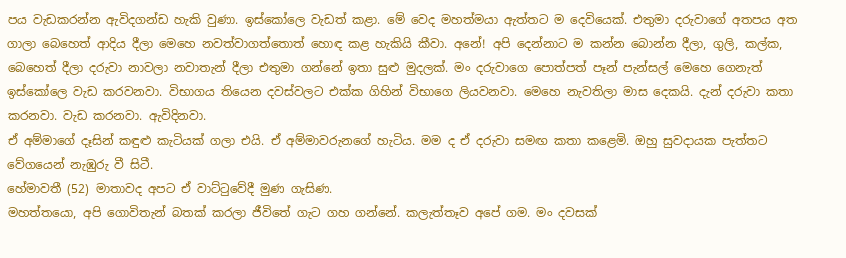පය වැඩකරන්න ඇවිදගන්ඩ හැකි වුණා. ඉස්කෝලෙ වැඩත් කළා. මේ වෙද මහත්මයා ඇත්තට ම දෙවියෙක්. එතුමා දරුවාගේ අතපය අත ගාලා බෙහෙත් ආදිය දීලා මෙහෙ නවත්වාගත්තොත් හොඳ කළ හැකියි කීවා. අනේ! අපි දෙන්නාට ම කන්න බොන්න දීලා, ගුලි, කල්ක, බෙහෙත් දීලා දරුවා නාවලා නවාතැන් දීලා එතුමා ගන්නේ ඉතා සුළු මුදලක්. මං දරුවාගෙ පොත්පත් පෑන් පැන්සල් මෙහෙ ගෙනැත් ඉස්කෝලෙ වැඩ කරවනවා. විභාගය තියෙන දවස්වලට එක්ක ගිහින් විභාගෙ ලියවනවා. මෙහෙ නැවතිලා මාස දෙකයි. දැන් දරුවා කතා කරනවා. වැඩ කරනවා. ඇවිදිනවා.
ඒ අම්මාගේ දෑසින් කඳුළු කැටියක් ගලා එයි. ඒ අම්මාවරුනගේ හැටිය. මම ද ඒ දරුවා සමඟ කතා කළෙමි. ඔහු සුවදායක පැත්තට වේගයෙන් නැඹුරු වී සිටී.
හේමාවතී (52) මාතාවද අපට ඒ වාට්ටුවේදී මුණ ගැසිණ.
මහත්තයො, අපි ගොවිතැන් බතක් කරලා ජීවිතේ ගැට ගහ ගන්නේ. කලැත්තෑව අපේ ගම. මං දවසක්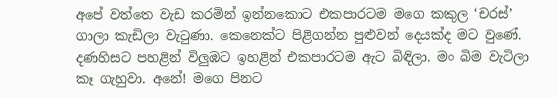අපේ වත්තෙ වැඩ කරමින් ඉන්නකොට එකපාරටම මගෙ කකුල ‘චරස්’ ගාලා කැඩිලා වැටුණා. කෙනෙක්ට පිළිගන්න පුළුවන් දෙයක්ද මට වුණේ. දණහිසට පහළින් විලුඹට ඉහළින් එකපාරටම ඇට බිඳිලා. මං බිම වැටිලා කෑ ගැහුවා. අනේ! මගෙ පිනට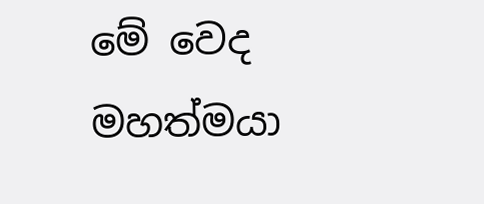මේ වෙද මහත්මයා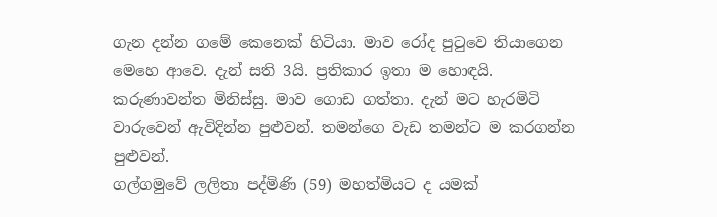ගැන දන්න ගමේ කෙනෙක් හිටියා. මාව රෝද පුටුවෙ තියාගෙන මෙහෙ ආවෙ. දැන් සති 3යි. ප්‍රතිකාර ඉතා ම‍ හොඳයි. කරුණාවන්ත මිනිස්සු. මාව ගොඩ ගත්තා. දැන් මට හැරමිටි වාරුවෙන් ඇවිදින්න පුළුවන්. තමන්ගෙ වැඩ තමන්ට ම කරගන්න පුළුවන්.
ගල්ගමුවේ ලලිතා පද්මිණි (59) මහත්මියට ද යමක්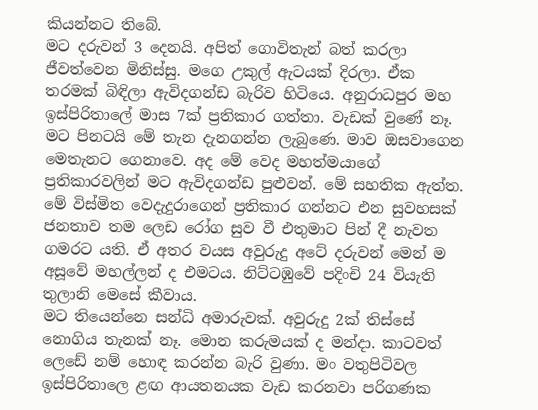කියන්නට තිබේ.
මට දරුවන් 3 දෙනයි. අපිත් ගොවිතැන් බත් කරලා ජීවත්වෙන මිනිස්සු. මගෙ උකුල් ඇටයක් දිරලා. ඒක තරමක් බිඳිලා ඇවිදගන්ඩ බැරිව හිටියෙ. අනුරාධපුර මහ ඉස්පිරිතාලේ මාස 7ක් ප්‍රතිකාර ගත්තා. වැඩක් වුණේ නෑ. මට පිනටයි මේ තැන දැනගන්න ලැබුණෙ. මාව ඔසවාගෙන මෙතැනට ගෙනාවෙ. අද මේ වෙද මහත්මයාගේ ප්‍රතිකාරවලින් මට ඇවිදගන්ඩ පුළුවන්. මේ සහතික ඇත්ත.
මේ විස්මිත වෙදැදුරාගෙන් ප්‍රතිකාර ගන්නට එන සුවහසක් ජනතාව තම ලෙඩ රෝග සුව වී එතුමාට පින් දී නැවත ගමරට යති. ඒ අතර වයස අවුරුදු අටේ දරුවන් මෙන් ම අසූවේ මහල්ලන් ද එමටය. නිට්ටඹුවේ පදිංචි 24 වියැති තුලානි මෙසේ කීවාය.
මට තියෙන්නෙ සන්ධි අමාරුවක්. අවුරුදු 2ක් තිස්සේ නොගිය තැනක් නෑ. මොන කරුමයක් ද මන්දා. කාටවත් ලෙඩේ නම් හොඳ කරන්න බැරි වුණා. මං වතුපිටිවල ඉස්පිරිත‍ාලෙ ළඟ ආයතනයක වැඩ කරනවා පරිගණක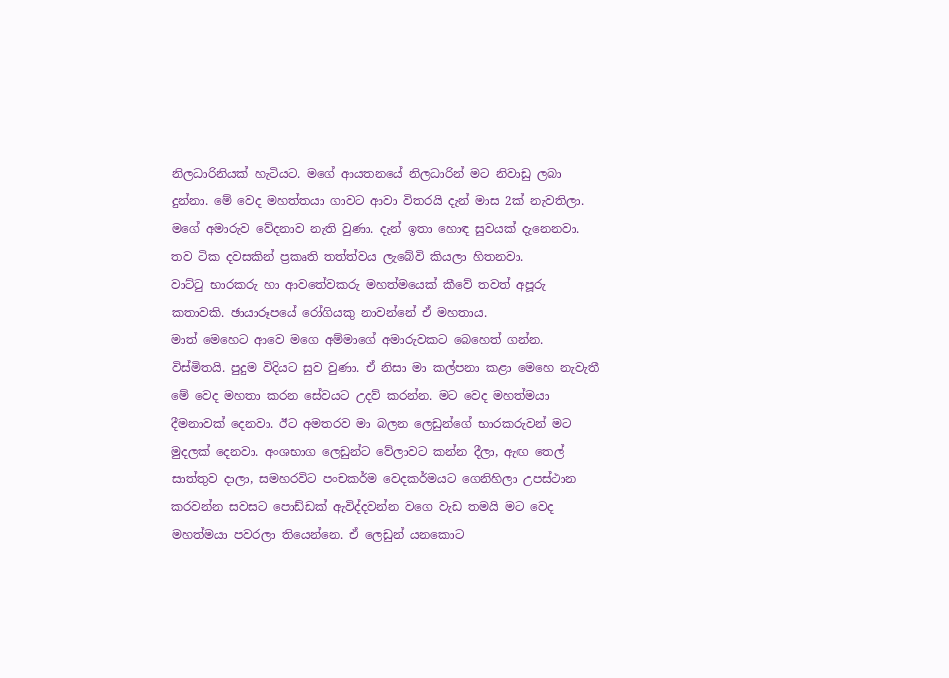නිලධාරිනියක් හැටියට. මගේ ආයතනයේ නිලධාරින් මට නිවාඩු ලබා දුන්නා. මේ වෙද මහත්තයා ගාවට ආවා විතරයි දැන් මාස 2ක් නැවතිලා. මගේ අමාරුව වේදනාව නැති වුණා. දැන් ඉතා හොඳ සුවයක් දැනෙනවා. තව ටික දවසකින් ප්‍රකෘති තත්ත්වය ලැබේවි කියලා හිතනවා.
වාට්ටු භාරකරු හා ආවතේවකරු මහත්මයෙක් කීවේ තවත් අපූරු කතාවකි. ඡායාරූපයේ ‍රෝගියකු නාවන්නේ ඒ මහතාය.
මාත් මෙහෙට ආවෙ මගෙ අම්මාගේ අමාරුවකට බෙහෙත් ගන්න. විස්මිතයි. පුදුම විදියට සුව වුණා. ඒ නිසා මා කල්පනා කළා මෙහෙ නැවැතී මේ වෙද මහතා කරන සේවයට උදව් කරන්න. මට වෙද මහත්මයා දීමනාවක් දෙනවා. ඊට අමතරව මා බලන ලෙඩුන්ගේ භාරකරුවන් මට මුදලක් දෙනවා. අංශභාග ලෙඩුන්ට වේලාවට කන්න දීලා, ඇඟ තෙල් සාත්තුව දාලා, සමහරවිට පංචකර්ම වෙදකර්මයට ගෙනිහිලා උපස්ථාන කරවන්න සවසට පොඩ්ඩක් ඇවිද්දවන්න වගෙ වැඩ තමයි මට වෙද මහත්මයා පවරලා තියෙන්නෙ. ඒ ලෙඩුන් යනකොට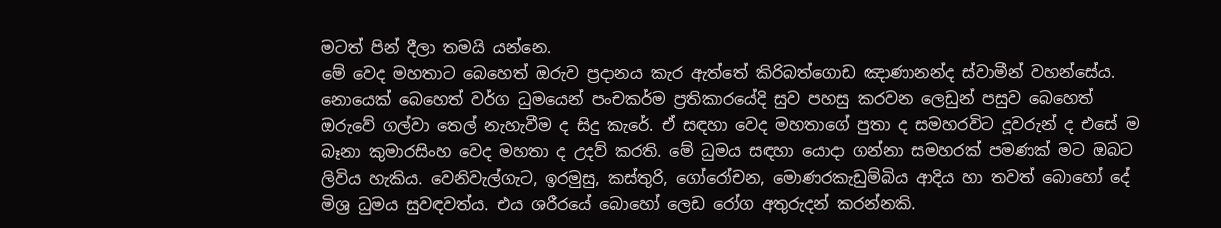මටත් පින් දීලා තමයි යන්නෙ.
මේ වෙද මහතාට බෙහෙත් ඔරුව ප්‍රදානය කැර ඇත්තේ කිරිබත්ගොඩ ඤාණානන්ද ස්වාමීන් වහන්සේය. නොයෙක් බෙහෙත් වර්ග ධුමයෙන් පංචකර්ම ප්‍රතිකාරයේදි සුව පහසු කරවන ලෙඩුන් පසුව බෙහෙත් ඔරුවේ ගල්වා තෙල් නැහැවීම ද සිදු කැරේ. ඒ සඳහා වෙද මහතාගේ පුතා ද සමහරවිට දූවරුන් ද එසේ ම බෑනා කුමාරසිංහ වෙද මහතා ද උදව් කරති. මේ ධුමය සඳහා යොදා ගන්නා සමහරක් පමණක් මට ඔබට ලිවිය හැකිය. වෙනිවැල්ගැට, ඉරමුසු, කස්තුරි, ගෝරෝචන, මොණරකැඩුම්බිය ආදිය හා තවත් බොහෝ දේ මිශ්‍ර ධුමය සුවඳවත්ය. එය ශරීරයේ බොහෝ ලෙඩ රෝග අතුරුදන් කරන්නකි.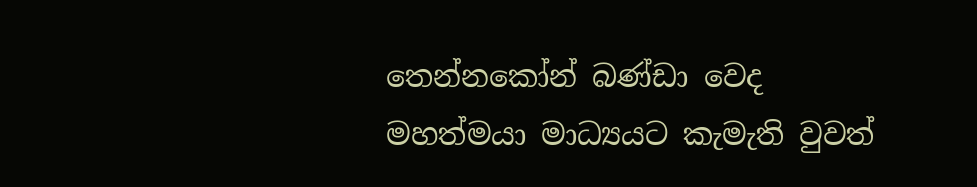තෙන්නකෝන් බණ්ඩා වෙද මහත්මයා මාධ්‍යයට කැමැති වුවත්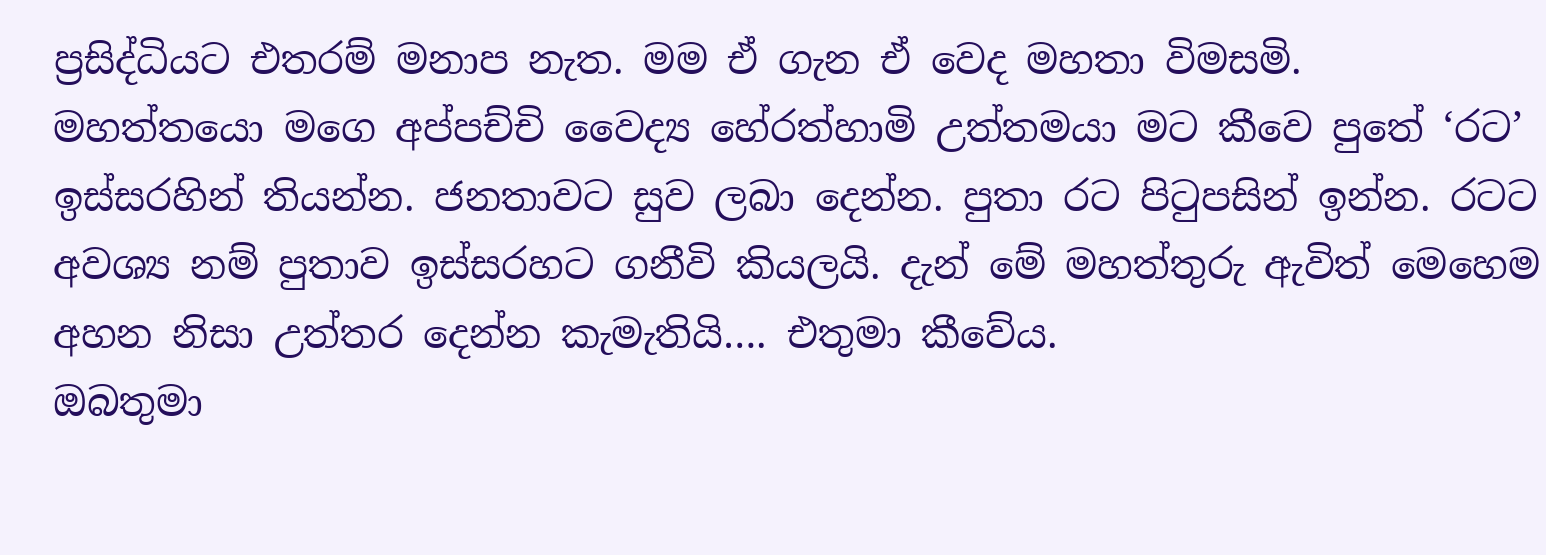ප්‍රසිද්ධියට එතරම් මනාප නැත. මම ඒ ගැන ඒ වෙද මහතා විමසමි.
මහත්තයො මගෙ අප්පච්චි වෛද්‍ය හේරත්හාමි උත්තමයා මට කීවෙ පුතේ ‘රට’ ඉස්සරහින් තියන්න. ජනතාවට සුව ලබා දෙන්න. පුතා රට පිටුපසින් ඉන්න. රටට අවශ්‍ය නම් පුතාව ඉස්සරහට ගනීවි කියලයි. දැන් මේ මහත්තුරු ඇවිත් මෙහෙම අහන නිසා උත්තර දෙන්න කැමැතියි…. එතුමා කීවේය.
ඔබතුමා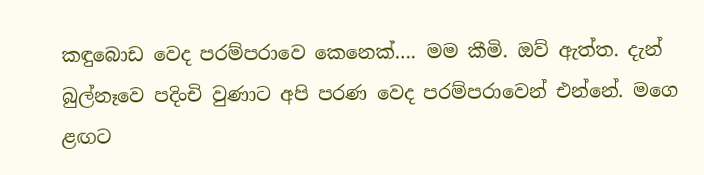කඳුබොඩ වෙද පරම්පරාවෙ කෙනෙක්…. මම කීමි. ඔව් ඇත්ත. දැන් බුල්නෑවෙ පදිංචි වුණාට අපි පරණ වෙද පරම්පරාවෙන් එන්නේ. මගෙ ළඟට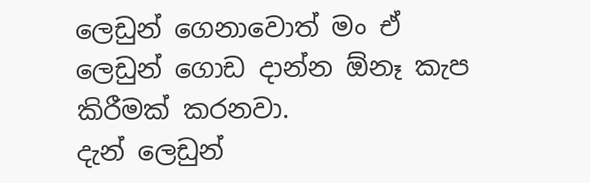ලෙඩුන් ගෙනාවොත් මං ඒ ලෙඩුන් ගොඩ දාන්න ඕනෑ කැප කිරීමක් කරනවා.
දැන් ලෙඩුන්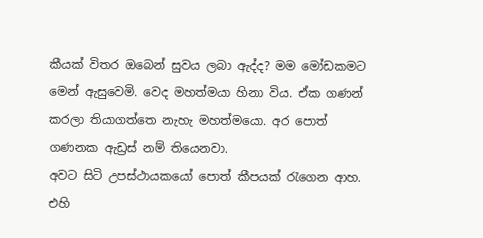කීයක් විතර ඔබෙන් සුවය ලබා ඇද්ද? මම මෝඩකමට මෙන් ඇසුවෙමි. වෙද මහත්මයා හිනා විය. ඒක ගණන් කරලා තියාගත්තෙ නැහැ මහත්මයො. අර පොත් ගණනක ඇඩ්‍රස් නම් තියෙනවා.
අවට සිටි උපස්ථායකයෝ පොත් කීපයක් රැගෙන ආහ. එහි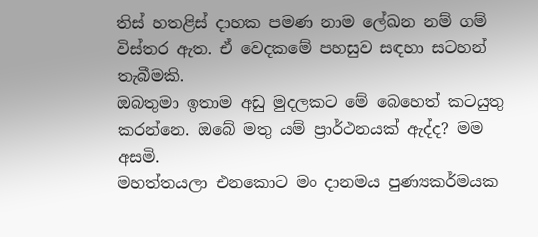තිස් හතළිස් දාහක පමණ නාම ලේඛන නම් ගම් විස්තර ඇත. ඒ වෙදකමේ පහසුව සඳහා සටහන් තැබීමකි.
ඔබතුමා ඉතාම අඩු මුදලකට මේ බෙහෙත් කටයුතු කරන්නෙ. ඔබේ මතු යම් ප්‍රාර්ථනයක් ඇද්ද? මම අසමි.
මහත්තයලා එනකොට මං දානමය පුණ්‍යකර්මයක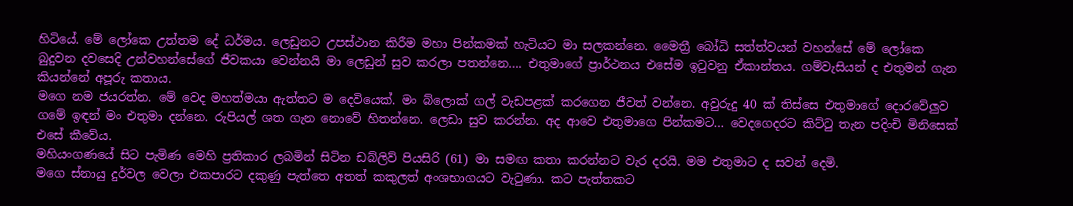හිටියේ. මේ ලෝකෙ උත්තම දේ ධර්මය. ලෙඩුනට උපස්ථාන කිරීම මහා පින්කමක් හැටියට මා සලකන්නෙ. මෛත්‍රී බෝධි සත්ත්වයන් වහන්සේ‍ මේ ලෝකෙ බුදුවන දවසෙදි උන්වහන්සේගේ ජීවකයා වෙන්නයි මා ලෙඩුන් සුව කරලා පතන්නෙ…. එතුමාගේ ප්‍රාර්ථනය එසේම ඉටුවනු ඒකාන්තය. ගම්වැසියන් ද එතුමන් ගැන කියන්නේ අපූරු කතාය.
මගෙ නම ජයරත්න. මේ වෙද මහත්මයා ඇත්තට ම දෙවියෙක්. මං බ්ලොක් ගල් වැඩපළක් කරගෙන ජීවත් වන්නෙ. අවුරුදු 40 ක් තිස්සෙ එතුමාගේ දොරවේලුව ගමේ ඉඳන් මං එතුමා දන්නෙ. රුපියල් ශත ගැන ‍නොවේ හිතන්නෙ. ලෙඩා සුව කරන්න. අද ආවෙ එතුමාගෙ පින්කමට… වෙදගෙදරට කිට්ටු තැන පදිංචි මිනිසෙක් එසේ කීවේය.
මහියංගණයේ සිට පැමිණ මෙහි ප්‍රතිකාර ලබමින් සිටින ඩබ්ලිව් පියසිරි (61) මා සමඟ කතා කරන්නට වැර දරයි. මම එතුමාට ද සවන් දෙමි.
මගෙ ස්නායු දුර්වල වෙලා එකපාරට දකුණු පැත්තෙ අතත් කකුලත් අංශභාගයට වැටුණා. කට පැත්තකට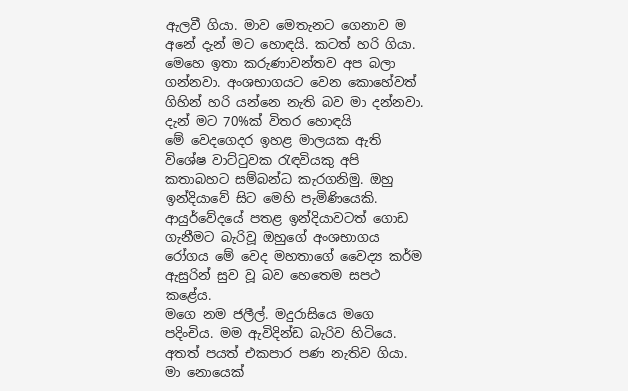ඇලවී ගියා. මාව මෙතැනට ගෙනාව ම අනේ දැන් මට හොඳයි. කටත් හරි ගියා. මෙහෙ ඉතා කරුණාවන්තව අප බලා ගන්නවා. අංශභාගයට වෙන කොහේවත් ගිහින් හරි යන්නෙ නැති බව මා දන්නවා. දැන් මට 70%ක් විතර හොඳයි
මේ වෙදගෙදර ඉහළ මාලයක ඇති විශේෂ වාට්ටුවක රැඳවියකු අපි කතාබහට සම්බන්ධ කැරගනිමු. ඔහු ඉන්දියාවේ සිට මෙහි පැමිණියෙකි. ආයුර්වේදයේ පතළ ඉන්දියාවටත් ගොඩ ගැනීමට බැරිවූ ඔහුගේ අංශභාගය රෝගය මේ වෙද මහතාගේ වෛද්‍ය කර්ම ඇසුරින් සුව වූ බව හෙතෙම සපථ කළේය.
මගෙ නම ජලීල්. මදුරාසියෙ මගෙ පදිංචිය. මම ඇවිදින්ඩ බැරිව හිටියෙ. අතත් පයත් එකපාර පණ නැතිව ගියා. මා නොයෙක්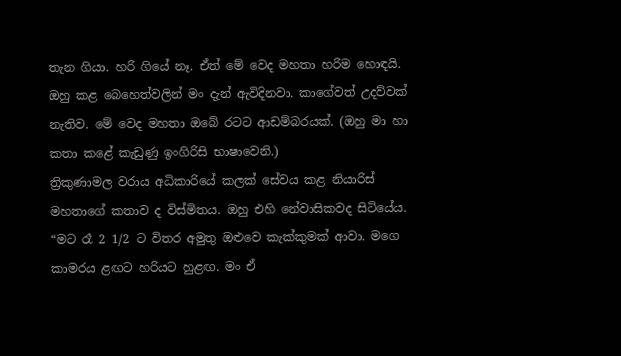තැන ගියා. හරි ගියේ නෑ. ඒත් මේ වෙද මහතා හරිම හොඳයි. ඔහු කළ බෙහෙත්වලින් මං දැන් ඇවිදිනවා. කාගේවත් උදව්වක් නැතිව. මේ වෙද මහතා ඔබේ රටට ආඩම්බරයක්. (ඔහු මා හා කතා කළේ කැඩුණු ඉංගිරිසි භාෂාවෙනි.)
ත්‍රිකුණාමල වරාය අධිකාරියේ කලක් සේවය කළ නියාරිස් මහතාගේ කතාව ද විස්මිතය. ඔහු එහි නේවාසිකවද සිටියේය.
“මට රෑ 2 1/2 ට විතර අමුතු ඔළුවෙ කැක්කුමක් ආවා. මගෙ කාමරය ළඟට හරියට හුළඟ. මං ඒ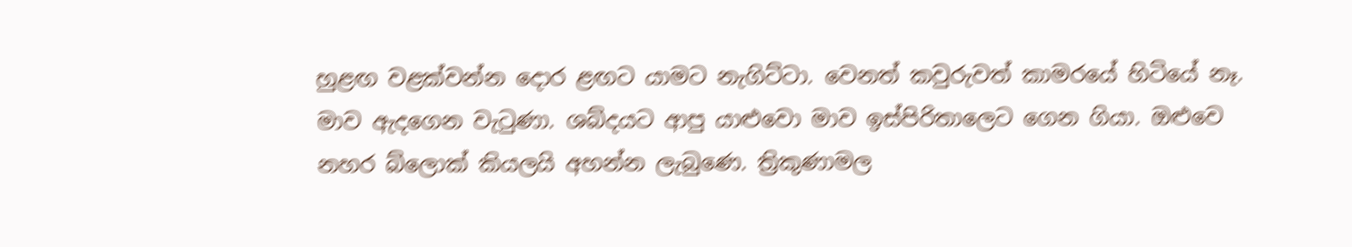හුළඟ වළක්වන්න දොර ළඟට යාමට නැගිට්ටා. වෙනත් කවුරුවත් කාමරයේ හිටියේ නෑ. මාව ඇදගෙන වැටුණා. ශබ්දයට ආපු යාළුවො මාව ඉස්පිරිතාලෙට ගෙන ගියා. ඔළුවෙ නහර බ්ලොක් කියලයි අහන්න ලැබුණෙ. ත්‍රිකුණාමල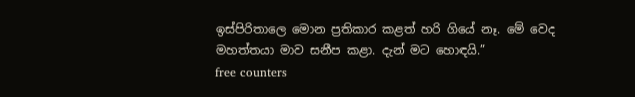ඉස්පිරිතාලෙ මොන ප්‍රතිකාර කළත් හරි ගියේ නෑ. මේ වෙද මහත්තයා මාව සනීප කළා. දැන් මට හොඳයි.”
free counters